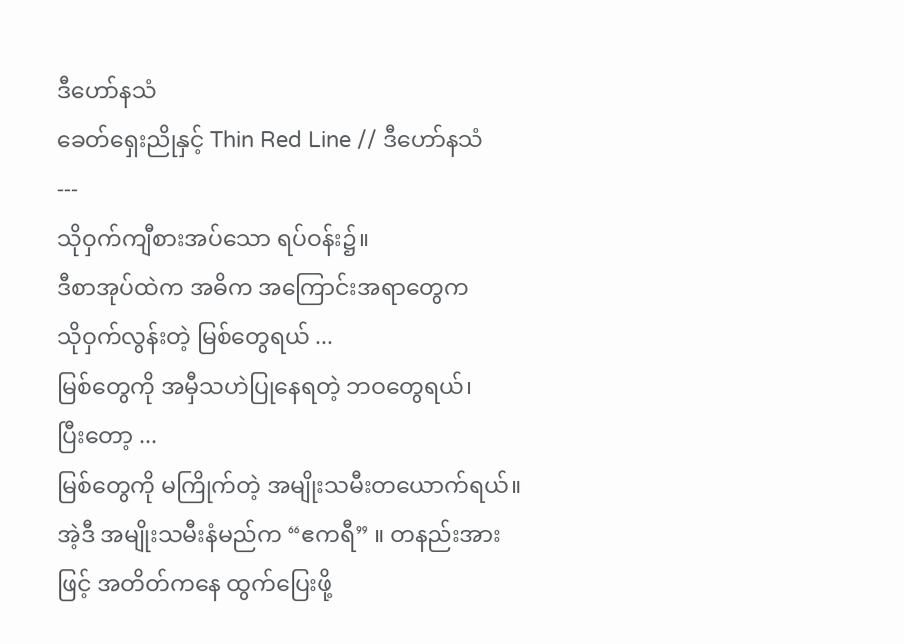ဒီဟော်နသံ
ခေတ်ရှေးညိုနှင့် Thin Red Line // ဒီဟော်နသံ
---
သိုဝှက်ကျီစားအပ်သော ရပ်ဝန်း၌။
ဒီစာအုပ်ထဲက အဓိက အကြောင်းအရာတွေက
သိုဝှက်လွန်းတဲ့ မြစ်တွေရယ် ...
မြစ်တွေကို အမှီသဟဲပြုနေရတဲ့ ဘဝတွေရယ်၊
ပြီးတော့ ...
မြစ်တွေကို မကြိုက်တဲ့ အမျိုးသမီးတယောက်ရယ်။
အဲ့ဒီ အမျိုးသမီးနံမည်က “ဧကရီ” ။ တနည်းအားဖြင့် အတိတ်ကနေ ထွက်ပြေးဖို့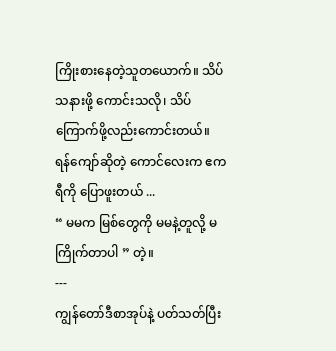ကြိုးစားနေတဲ့သူတယောက်။ သိပ်သနားဖို့ ကောင်းသလို၊ သိပ်ကြောက်ဖို့လည်းကောင်းတယ်။
ရန်ကျော်ဆိုတဲ့ ကောင်လေးက ဧကရီကို ပြောဖူးတယ် ...
“ မမက မြစ်တွေကို မမနဲ့တူလို့ မကြိုက်တာပါ ” တဲ့။
---
ကျွန်တော်ဒီစာအုပ်နဲ့ ပတ်သတ်ပြီး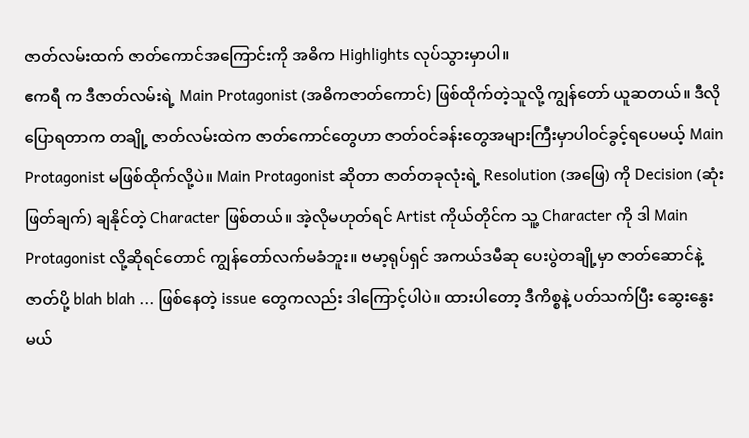ဇာတ်လမ်းထက် ဇာတ်ကောင်အကြောင်းကို အဓိက Highlights လုပ်သွားမှာပါ။
ဧကရီ က ဒီဇာတ်လမ်းရဲ့ Main Protagonist (အဓိကဇာတ်ကောင်) ဖြစ်ထိုက်တဲ့သူလို့ ကျွန်တော် ယူဆတယ်။ ဒီလိုပြောရတာက တချို့ ဇာတ်လမ်းထဲက ဇာတ်ကောင်တွေဟာ ဇာတ်ဝင်ခန်းတွေအများကြီးမှာပါဝင်ခွင့်ရပေမယ့် Main Protagonist မဖြစ်ထိုက်လို့ပဲ။ Main Protagonist ဆိုတာ ဇာတ်တခုလုံးရဲ့ Resolution (အဖြေ) ကို Decision (ဆုံးဖြတ်ချက်) ချနိုင်တဲ့ Character ဖြစ်တယ်။ အဲ့လိုမဟုတ်ရင် Artist ကိုယ်တိုင်က သူ့ Character ကို ဒါ Main Protagonist လို့ဆိုရင်တောင် ကျွန်တော်လက်မခံဘူး။ ဗမာ့ရုပ်ရှင် အကယ်ဒမီဆု ပေးပွဲတချို့မှာ ဇာတ်ဆောင်နဲ့ ဇာတ်ပို့ blah blah ... ဖြစ်နေတဲ့ issue တွေကလည်း ဒါကြောင့်ပါပဲ။ ထားပါတော့ ဒီကိစ္စနဲ့ ပတ်သက်ပြီး ဆွေးနွေးမယ်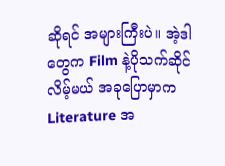ဆိုရင် အများကြီးပဲ။ အဲ့ဒါတွေက Film နဲ့ပိုသက်ဆိုင်လိမ့်မယ် အခုပြောမှာက Literature အ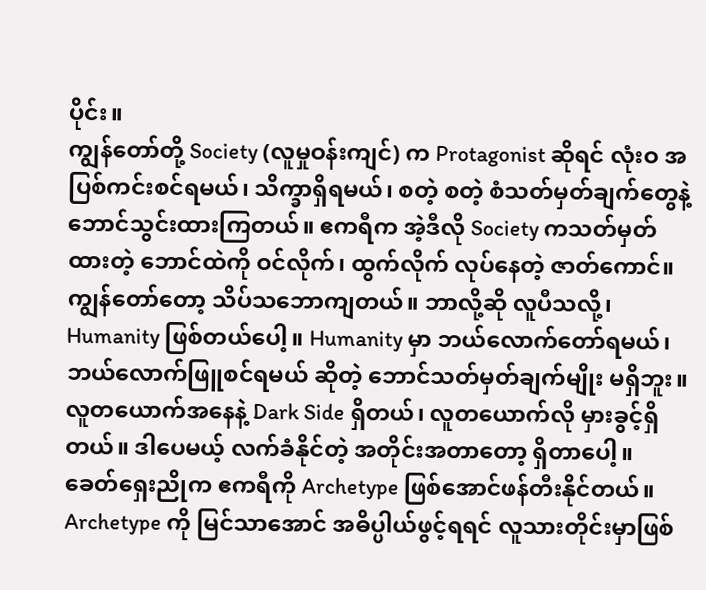ပိုင်း။
ကျွန်တော်တို့ Society (လူမှုဝန်းကျင်) က Protagonist ဆိုရင် လုံးဝ အပြစ်ကင်းစင်ရမယ်၊ သိက္ခာရှိရမယ်၊ စတဲ့ စတဲ့ စံသတ်မှတ်ချက်တွေနဲ့ ဘောင်သွင်းထားကြတယ်။ ဧကရီက အဲ့ဒီလို Society ကသတ်မှတ်ထားတဲ့ ဘောင်ထဲကို ဝင်လိုက်၊ ထွက်လိုက် လုပ်နေတဲ့ ဇာတ်ကောင်။ ကျွန်တော်တော့ သိပ်သဘောကျတယ်။ ဘာလို့ဆို လူပီသလို့၊ Humanity ဖြစ်တယ်ပေါ့။ Humanity မှာ ဘယ်လောက်တော်ရမယ်၊ ဘယ်လောက်ဖြူစင်ရမယ် ဆိုတဲ့ ဘောင်သတ်မှတ်ချက်မျိုး မရှိဘူး။ လူတယောက်အနေနဲ့ Dark Side ရှိတယ်၊ လူတယောက်လို မှားခွင့်ရှိတယ်။ ဒါပေမယ့် လက်ခံနိုင်တဲ့ အတိုင်းအတာတော့ ရှိတာပေါ့။
ခေတ်ရှေးညိုက ဧကရီကို Archetype ဖြစ်အောင်ဖန်တီးနိုင်တယ်။ Archetype ကို မြင်သာအောင် အဓိပ္ပါယ်ဖွင့်ရရင် လူသားတိုင်းမှာဖြစ်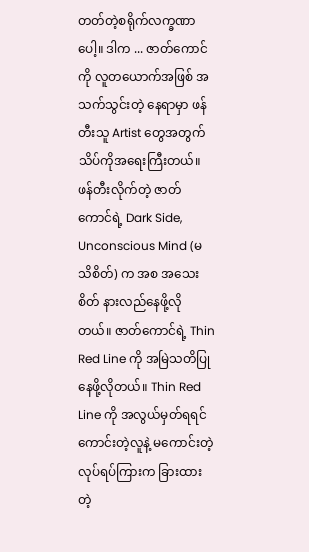တတ်တဲ့စရိုက်လက္ခဏာပေါ့။ ဒါက ... ဇာတ်ကောင်ကို လူတယောက်အဖြစ် အသက်သွင်းတဲ့ နေရာမှာ ဖန်တီးသူ Artist တွေအတွက် သိပ်ကိုအရေးကြီးတယ်။ ဖန်တီးလိုက်တဲ့ ဇာတ်ကောင်ရဲ့ Dark Side, Unconscious Mind (မသိစိတ်) က အစ အသေးစိတ် နားလည်နေဖို့လိုတယ်။ ဇာတ်ကောင်ရဲ့ Thin Red Line ကို အမြဲသတိပြုနေဖို့လိုတယ်။ Thin Red Line ကို အလွယ်မှတ်ရရင် ကောင်းတဲ့လူနဲ့ မကောင်းတဲ့လုပ်ရပ်ကြားက ခြားထားတဲ့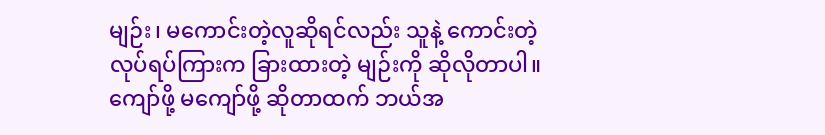မျဉ်း၊ မကောင်းတဲ့လူဆိုရင်လည်း သူနဲ့ ကောင်းတဲ့လုပ်ရပ်ကြားက ခြားထားတဲ့ မျဉ်းကို ဆိုလိုတာပါ။ ကျော်ဖို့ မကျော်ဖို့ ဆိုတာထက် ဘယ်အ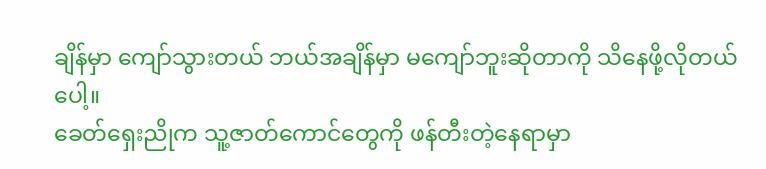ချိန်မှာ ကျော်သွားတယ် ဘယ်အချိန်မှာ မကျော်ဘူးဆိုတာကို သိနေဖို့လိုတယ်ပေါ့။
ခေတ်ရှေးညိုက သူ့ဇာတ်ကောင်တွေကို ဖန်တီးတဲ့နေရာမှာ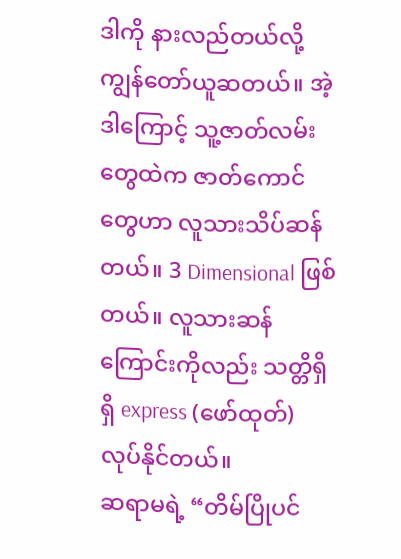ဒါကို နားလည်တယ်လို့ ကျွန်တော်ယူဆတယ်။ အဲ့ဒါကြောင့် သူ့ဇာတ်လမ်းတွေထဲက ဇာတ်ကောင်တွေဟာ လူသားသိပ်ဆန်တယ်။ 3 Dimensional ဖြစ်တယ်။ လူသားဆန်ကြောင်းကိုလည်း သတ္တိရှိရှိ express (ဖော်ထုတ်) လုပ်နိုင်တယ်။
ဆရာမရဲ့ “တိမ်ပြိုပင်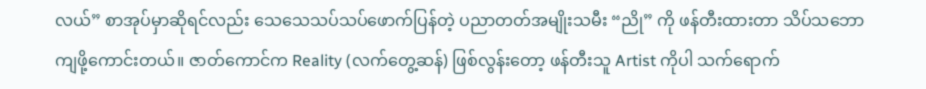လယ်” စာအုပ်မှာဆိုရင်လည်း သေသေသပ်သပ်ဖောက်ပြန်တဲ့ ပညာတတ်အမျိုးသမီး “ညို” ကို ဖန်တီးထားတာ သိပ်သဘောကျဖို့ကောင်းတယ်။ ဇာတ်ကောင်က Reality (လက်တွေ့ဆန်) ဖြစ်လွန်းတော့ ဖန်တီးသူ Artist ကိုပါ သက်ရောက်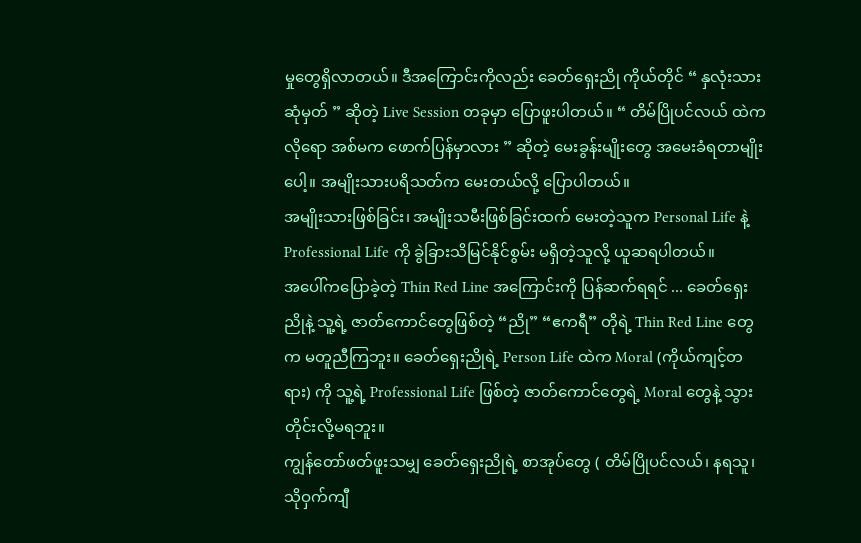မှုတွေရှိလာတယ်။ ဒီအကြောင်းကိုလည်း ခေတ်ရှေးညို ကိုယ်တိုင် “ နှလုံးသားဆုံမှတ် ” ဆိုတဲ့ Live Session တခုမှာ ပြောဖူးပါတယ်။ “ တိမ်ပြိုပင်လယ် ထဲကလိုရော အစ်မက ဖောက်ပြန်မှာလား ” ဆိုတဲ့ မေးခွန်းမျိုးတွေ အမေးခံရတာမျိုးပေါ့။ အမျိုးသားပရိသတ်က မေးတယ်လို့ ပြောပါတယ်။
အမျိုးသားဖြစ်ခြင်း၊ အမျိုးသမီးဖြစ်ခြင်းထက် မေးတဲ့သူက Personal Life နဲ့ Professional Life ကို ခွဲခြားသိမြင်နိုင်စွမ်း မရှိတဲ့သူလို့ ယူဆရပါတယ်။
အပေါ်ကပြောခဲ့တဲ့ Thin Red Line အကြောင်းကို ပြန်ဆက်ရရင် ... ခေတ်ရှေးညိုနဲ့ သူ့ရဲ့ ဇာတ်ကောင်တွေဖြစ်တဲ့ “ညို” “ဧကရီ” တိုရဲ့ Thin Red Line တွေက မတူညီကြဘူး။ ခေတ်ရှေးညိုရဲ့ Person Life ထဲက Moral (ကိုယ်ကျင့်တရား) ကို သူ့ရဲ့ Professional Life ဖြစ်တဲ့ ဇာတ်ကောင်တွေရဲ့ Moral တွေနဲ့ သွားတိုင်းလို့မရဘူး။
ကျွန်တော်ဖတ်ဖူးသမျှ ခေတ်ရှေးညိုရဲ့ စာအုပ်တွေ ( တိမ်ပြိုပင်လယ်၊ နရသူ၊ သိုဝှက်ကျီ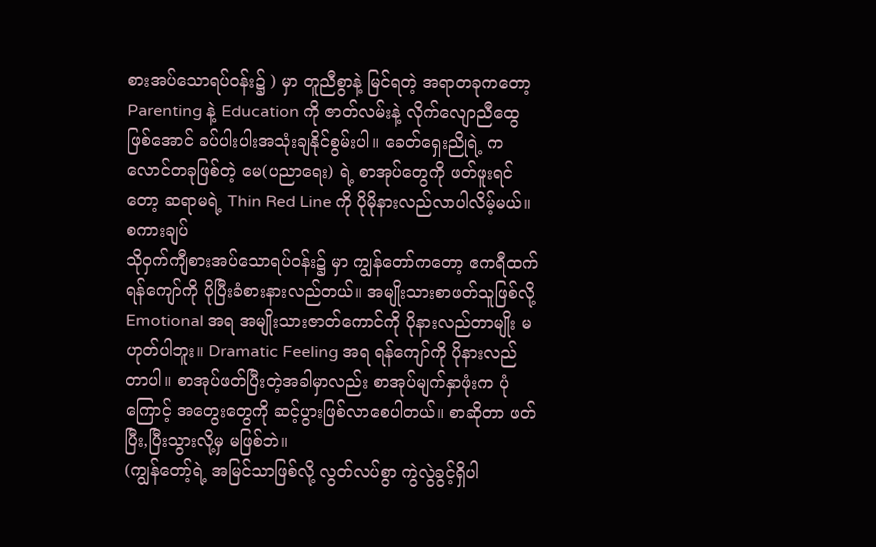စားအပ်သောရပ်ဝန်း၌ ) မှာ တူညီစွာနဲ့ မြင်ရတဲ့ အရာတခုကတော့ Parenting နဲ့ Education ကို ဇာတ်လမ်းနဲ့ လိုက်လျောညီထွေဖြစ်အောင် ခပ်ပါးပါးအသုံးချနိုင်စွမ်းပါ။ ခေတ်ရှေးညိုရဲ့ ကလောင်တခုဖြစ်တဲ့ မေ(ပညာရေး) ရဲ့ စာအုပ်တွေကို ဖတ်ဖူးရင်တော့ ဆရာမရဲ့ Thin Red Line ကို ပိုမိုနားလည်လာပါလိမ့်မယ်။
စကားချပ်
သိုဝှက်ကျီစားအပ်သောရပ်ဝန်း၌ မှာ ကျွန်တော်ကတော့ ဧကရီထက် ရန်ကျော်ကို ပိုပြီးခံစားနားလည်တယ်။ အမျိုးသားစာဖတ်သူဖြစ်လို့ Emotional အရ အမျိုးသားဇာတ်ကောင်ကို ပိုနားလည်တာမျိုး မဟုတ်ပါဘူး။ Dramatic Feeling အရ ရန်ကျော်ကို ပိုနားလည်တာပါ။ စာအုပ်ဖတ်ပြီးတဲ့အခါမှာလည်း စာအုပ်မျက်နှာဖုံးက ပုံကြောင့် အတွေးတွေကို ဆင့်ပွားဖြစ်လာစေပါတယ်။ စာဆိုတာ ဖတ်ပြီး,ပြီးသွားလို့မှ မဖြစ်ဘဲ။
(ကျွန်တော့်ရဲ့ အမြင်သာဖြစ်လို့ လွတ်လပ်စွာ ကွဲလွဲခွင့်ရှိပါ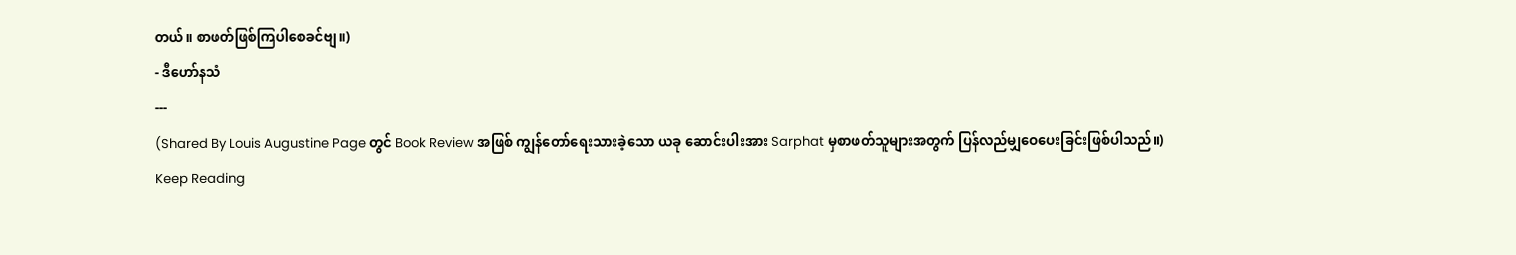တယ်။ စာဖတ်ဖြစ်ကြပါစေခင်ဗျ။)
- ဒီဟော်နသံ
---
(Shared By Louis Augustine Page တွင် Book Review အဖြစ် ကျွန်တော်ရေးသားခဲ့သော ယခု ဆောင်းပါးအား Sarphat မှစာဖတ်သူများအတွက် ပြန်လည်မျှဝေပေးခြင်းဖြစ်ပါသည်။)
Keep Reading